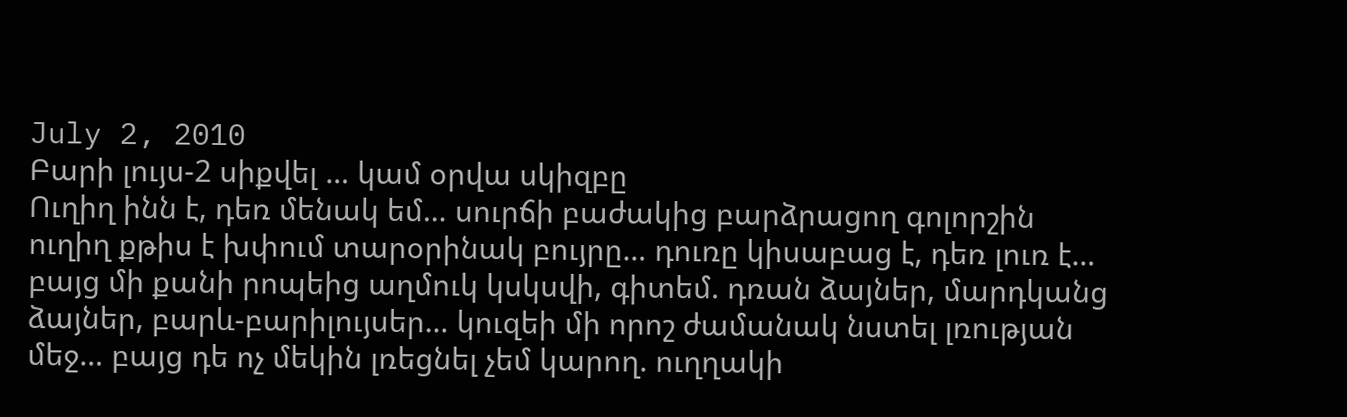July 2, 2010
Բարի լույս-2 սիքվել … կամ օրվա սկիզբը
Ուղիղ ինն է, դեռ մենակ եմ… սուրճի բաժակից բարձրացող գոլորշին ուղիղ քթիս է խփում տարօրինակ բույրը… դուռը կիսաբաց է, դեռ լուռ է… բայց մի քանի րոպեից աղմուկ կսկսվի, գիտեմ. դռան ձայներ, մարդկանց ձայներ, բարև-բարիլույսեր… կուզեի մի որոշ ժամանակ նստել լռության մեջ… բայց դե ոչ մեկին լռեցնել չեմ կարող. ուղղակի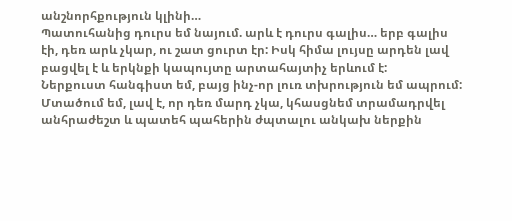անշնորհքություն կլինի…
Պատուհանից դուրս եմ նայում. արև է դուրս գալիս… երբ գալիս էի, դեռ արև չկար, ու շատ ցուրտ էր: Իսկ հիմա լույսը արդեն լավ բացվել է և երկնքի կապույտը արտահայտիչ երևում է:
Ներքուստ հանգիստ եմ, բայց ինչ-որ լուռ տխրություն եմ ապրում: Մտածում եմ, լավ է, որ դեռ մարդ չկա, կհասցնեմ տրամադրվել անհրաժեշտ և պատեհ պահերին ժպտալու անկախ ներքին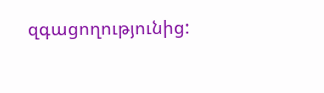զգացողությունից: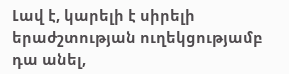Լավ է, կարելի է սիրելի երաժշտության ուղեկցությամբ դա անել,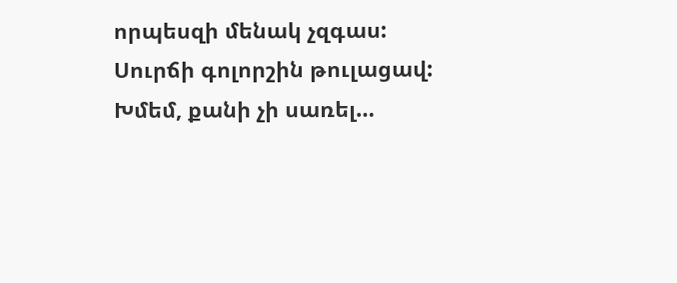որպեսզի մենակ չզգաս:
Սուրճի գոլորշին թուլացավ: Խմեմ, քանի չի սառել…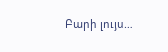Բարի լույս…